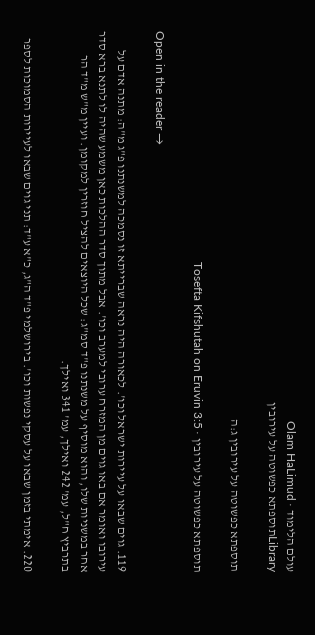עולם הלימוד · Olam HaLimud
Libraryתוספתא כפשוטה על עירובין

תוספתא כפשוטה על עירובין ג:ה

תוספתא כפשוטה על עירובין · Tosefta Kifshutah on Eruvin 3:5

Open in the reader →

119. גוים שבאו על עיירות ישראל וכו'. לכאורה היה נראה שברייתא זו נסמכה למשנתנו פ"ג מ"ה: מתנה אדם על עירובו ואומר אם באו גוים מן המזרח ערובי למערב וכו'. אבל מתוך סדר ההלכות כאן משמע שהיה לו לתנא ברא סדר אחר במשניות שלו, והוא מוסיף על משנתנו פ"ד סמ"ג: שכל היוצאים להציל חוזרין למקומן. ועיין מ"ש מ"ד הר בתרביץ ח"ל, עמ' 242 ואילך, עמ' 341 ואילך.

220. אימתי בזמן שבאו על עסקי נפשות וכו'. בירושלמי פ"ד ה"ג, כ"א ע"ד: תני גוים שבאו לעיירות הסמוכות לספר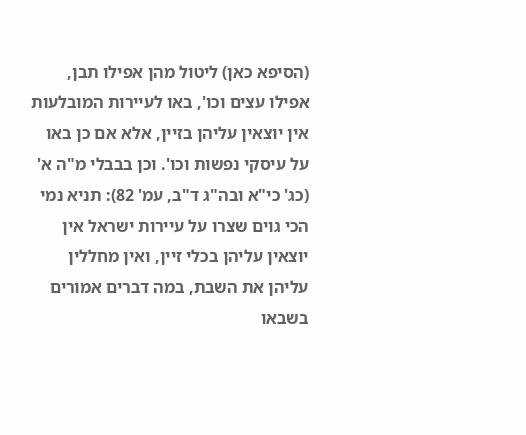(הסיפא כאן) ליטול מהן אפילו תבן, אפילו עצים וכו', באו לעיירות המובלעות אין יוצאין עליהן בזיין, אלא אם כן באו על עיסקי נפשות וכו'. וכן בבבלי מ"ה א' (כג' כי"א ובה"ג ד"ב, עמ' 82): תניא נמי הכי גוים שצרו על עיירות ישראל אין יוצאין עליהן בכלי זיין, ואין מחללין עליהן את השבת, במה דברים אמורים בשבאו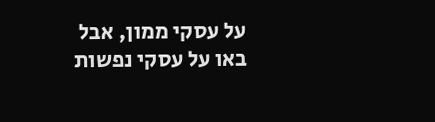על עסקי ממון, אבל באו על עסקי נפשות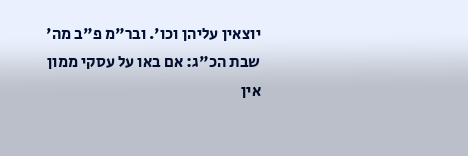יוצאין עליהן וכו'. ובר"מ פ"ב מה' שבת הכ"ג: אם באו על עסקי ממון אין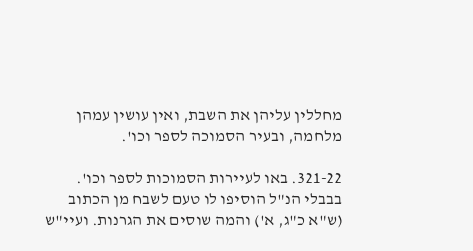מחללין עליהן את השבת, ואין עושין עמהן מלחמה, ובעיר הסמוכה לספר וכו'.

321-22. באו לעיירות הסמוכות לספר וכו'. בבבלי הנ"ל הוסיפו לו טעם לשבח מן הכתוב (ש"א כ"ג, א') והמה שוסים את הגרנות. ועיי"ש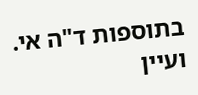בתוספות ד"ה אי. ועיין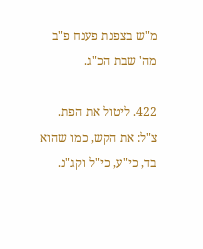מ"ש בצפנת פענח פ"ב מה' שבת הכ"ג.

422. ליטול את הפת. צ"ל: את הקש, כמו שהוא בד, כי"ע, כי"ל וקג"נ.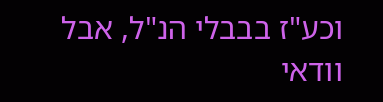וכע"ז בבבלי הנ"ל, אבל וודאי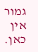גמור אין כאן.